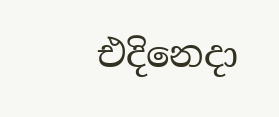එදිනෙදා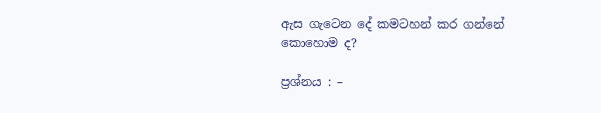ඇස ගැටෙන දේ කමටහන් කර ගන්නේ කොහොම ද?

ප්‍රශ්නය : –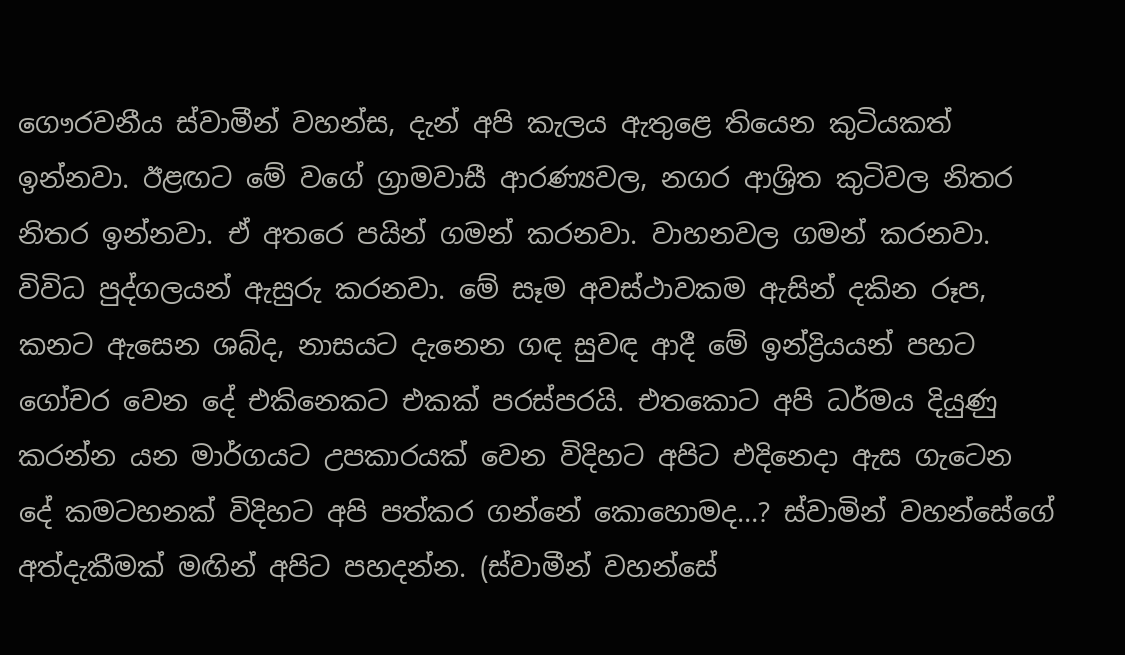ගෞරවනීය ස්වාමීන් වහන්ස, දැන් අපි කැලය ඇතුළෙ තියෙන කුටියකත් ඉන්නවා. ඊළඟට මේ වගේ ග්‍රාමවාසී ආරණ්‍යවල, නගර ආශ්‍රිත කුටිවල නිතර නිතර ඉන්නවා. ඒ අතරෙ පයින් ගමන් කරනවා. වාහනවල ගමන් කරනවා. විවිධ පුද්ගලයන් ඇසුරු කරනවා. මේ සෑම අවස්ථාවකම ඇසින් දකින රූප, කනට ඇසෙන ශබ්ද, නාසයට දැනෙන ගඳ සුවඳ ආදී මේ ඉන්ද්‍රියයන් පහට ගෝචර වෙන දේ එකිනෙකට එකක් පරස්පරයි. එතකොට අපි ධර්මය දියුණු කරන්න යන මාර්ගයට උපකාරයක් වෙන විදිහට අපිට එදිනෙදා ඇස ගැටෙන දේ කමටහනක් විදිහට අපි පත්කර ගන්නේ කොහොමද…? ස්වාමින් වහන්සේගේ අත්දැකීමක් මඟින් අපිට පහදන්න. (ස්වාමීන් වහන්සේ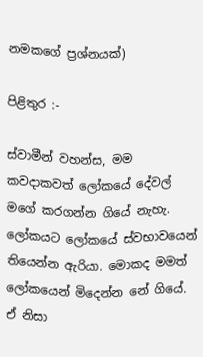නමකගේ ප්‍රශ්නයක්)

පිළිතුර :-

ස්වාමීන් වහන්ස, මම කවදාකවත් ලෝකයේ දේවල් මගේ කරගන්න ගියේ නැහැ. ලෝකයට ලෝකයේ ස්වභාවයෙන් තියෙන්න ඇරියා. මොකද මමත් ලෝකයෙන් මිදෙන්න නේ ගියේ. ඒ නිසා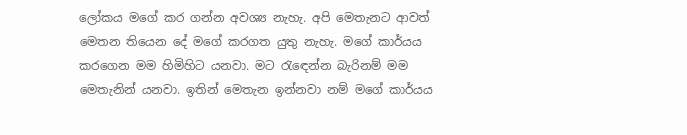ලෝකය මගේ කර ගන්න අවශ්‍ය නැහැ. අපි මෙතැනට ආවත් මෙතන තියෙන දේ මගේ කරගත යුතු නැහැ. මගේ කාර්යය කරගෙන මම හිමිහිට යනවා. මට රැඳෙන්න බැරිනම් මම මෙතැනින් යනවා. ඉතින් මෙතැන ඉන්නවා නම් මගේ කාර්යය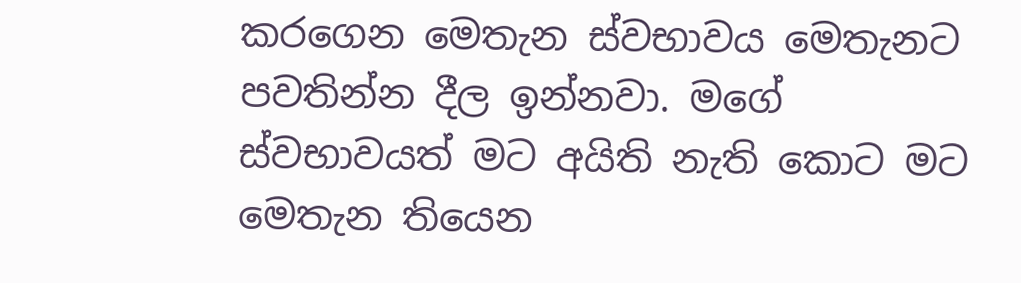කරගෙන මෙතැන ස්වභාවය මෙතැනට පවතින්න දීල ඉන්නවා. මගේ ස්වභාවයත් මට අයිති නැති කොට මට මෙතැන තියෙන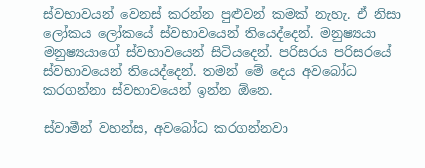ස්වභාවයන් වෙනස් කරන්න පුළුවන් කමක් නැහැ. ඒ නිසා ලෝකය ලෝකයේ ස්වභාවයෙන් තියෙද්දෙන්. මනුෂ්‍යයා මනුෂ්‍යයාගේ ස්වභාවයෙන් සිටියදෙන්. පරිසරය පරිසරයේ ස්වභාවයෙන් තියෙද්දෙන්. තමන් මේ දෙය අවබෝධ කරගන්නා ස්වභාවයෙන් ඉන්න ඕනෙ.

ස්වාමීන් වහන්ස, අවබෝධ කරගන්නවා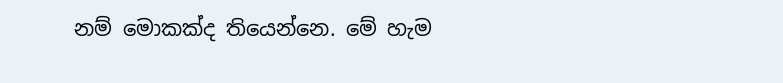නම් මොකක්ද තියෙන්නෙ. මේ හැම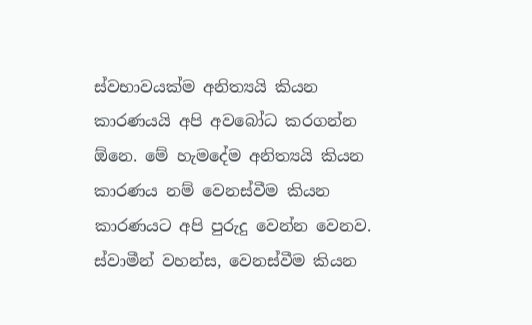ස්වභාවයක්ම අනිත්‍යයි කියන කාරණයයි අපි අවබෝධ කරගන්න ඕනෙ. මේ හැමදේම අනිත්‍යයි කියන කාරණය නම් වෙනස්වීම කියන කාරණයට අපි පුරුදු වෙන්න වෙනව. ස්වාමීන් වහන්ස, වෙනස්වීම කියන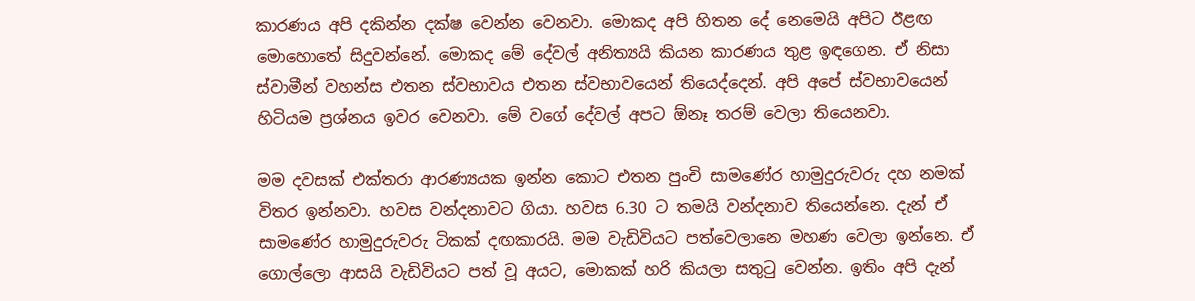කාරණය අපි දකින්න දක්ෂ වෙන්න වෙනවා. මොකද අපි හිතන දේ නෙමෙයි අපිට ඊළඟ මොහොතේ සිදුවන්නේ. මොකද මේ දේවල් අනිත්‍යයි කියන කාරණය තුළ ඉඳගෙන. ඒ නිසා ස්වාමීන් වහන්ස එතන ස්වභාවය එතන ස්වභාවයෙන් තියෙද්දෙන්. අපි අපේ ස්වභාවයෙන් හිටියම ප්‍රශ්නය ඉවර වෙනවා. මේ වගේ දේවල් අපට ඕනෑ තරම් වෙලා තියෙනවා.

මම දවසක් එක්තරා ආරණ්‍යයක ඉන්න කොට එතන පුංචි සාමණේර හාමුදුරුවරු දහ නමක් විතර ඉන්නවා. හවස වන්දනාවට ගියා. හවස 6.30 ට තමයි වන්දනාව තියෙන්නෙ. දැන් ඒ සාමණේර හාමුදුරුවරු ටිකක් දඟකාරයි. මම වැඩිවියට පත්වෙලානෙ මහණ වෙලා ඉන්නෙ. ඒ ගොල්ලො ආසයි වැඩිවියට පත් වූ අයට, මොකක් හරි කියලා සතුටු වෙන්න. ඉතිං අපි දැන්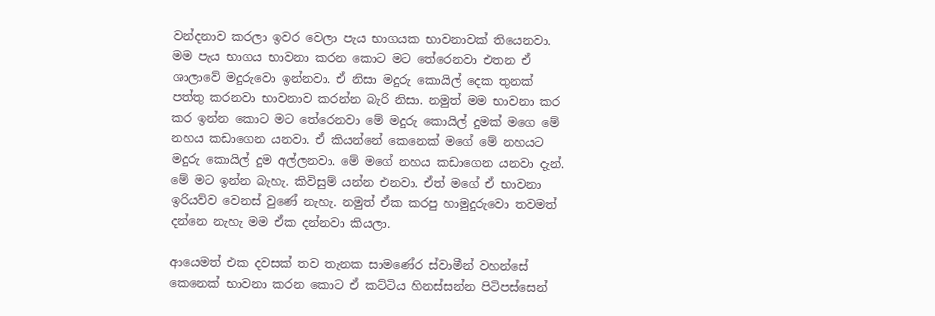වන්දනාව කරලා ඉවර වෙලා පැය භාගයක භාවනාවක් තියෙනවා. මම පැය භාගය භාවනා කරන කොට මට තේරෙනවා එතන ඒ ශාලාවේ මදුරුවො ඉන්නවා. ඒ නිසා මදුරු කොයිල් දෙක තුනක් පත්තු කරනවා භාවනාව කරන්න බැරි නිසා. නමුත් මම භාවනා කර කර ඉන්න කොට මට තේරෙනවා මේ මදුරු කොයිල් දුමක් මගෙ මේ නහය කඩාගෙන යනවා. ඒ කියන්නේ කෙනෙක් මගේ මේ නහයට මදුරු කොයිල් දුම අල්ලනවා. මේ මගේ නහය කඩාගෙන යනවා දැන්. මේ මට ඉන්න බැහැ. කිවිසුම් යන්න එනවා. ඒත් මගේ ඒ භාවනා ඉරියව්ව වෙනස් වුණේ නැහැ. නමුත් ඒක කරපු හාමුදුරුවො තවමත් දන්නෙ නැහැ මම ඒක දන්නවා කියලා.

ආයෙමත් එක දවසක් තව තැනක සාමණේර ස්වාමීන් වහන්සේ කෙනෙක් භාවනා කරන කොට ඒ කට්ටිය හිනස්සන්න පිටිපස්සෙන්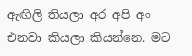ඇඟිලි තියලා අර අපි අං එනවා කියලා කියන්නෙ. මට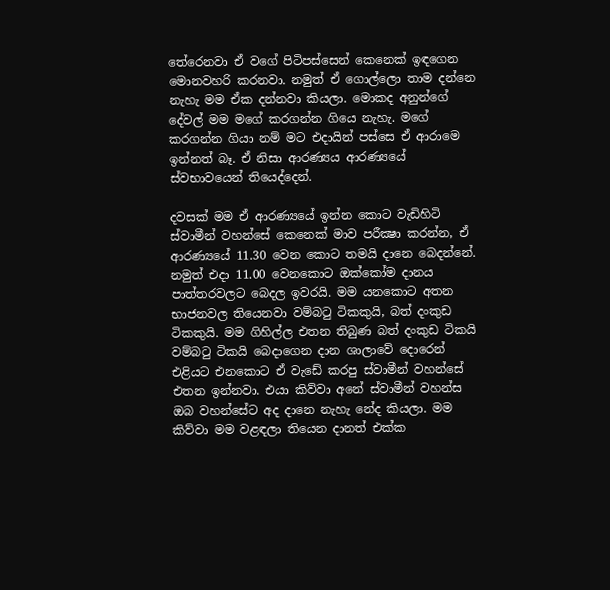තේරෙනවා ඒ වගේ පිටිපස්සෙන් කෙනෙක් ඉඳගෙන මොනවහරි කරනවා. නමුත් ඒ ගොල්ලො තාම දන්නෙ නැහැ මම ඒක දන්නවා කියලා. මොකද අනුන්ගේ දේවල් මම මගේ කරගන්න ගියෙ නැහැ. මගේ කරගන්න ගියා නම් මට එදායින් පස්සෙ ඒ ආරාමෙ ඉන්නත් බෑ. ඒ නිසා ආරණ්‍යය ආරණ්‍යයේ ස්වභාවයෙන් තියෙද්දෙන්.

දවසක් මම ඒ ආරණ්‍යයේ ඉන්න කොට වැඩිහිටි ස්වාමීන් වහන්සේ කෙනෙක් මාව පරීක්‍ෂා කරන්න, ඒ ආරණ්‍යයේ 11.30 වෙන කොට තමයි දානෙ බෙදන්නේ. නමුත් එදා 11.00 වෙනකොට ඔක්කෝම දානය පාත්තරවලට බෙදල ඉවරයි. මම යනකොට අතන භාජනවල තියෙනවා වම්බටු ටිකකුයි, බත් දංකුඩ ටිකකුයි. මම ගිහිල්ල එතන තිබුණ බත් දංකුඩ ටිකයි වම්බටු ටිකයි බෙදාගෙන දාන ශාලාවේ දොරෙන් එළියට එනකොට ඒ වැඩේ කරපු ස්වාමීන් වහන්සේ එතන ඉන්නවා. එයා කිව්වා අනේ ස්වාමීන් වහන්ස ඔබ වහන්සේට අද දානෙ නැහැ නේද කියලා. මම කිව්වා මම වළඳලා තියෙන දානත් එක්ක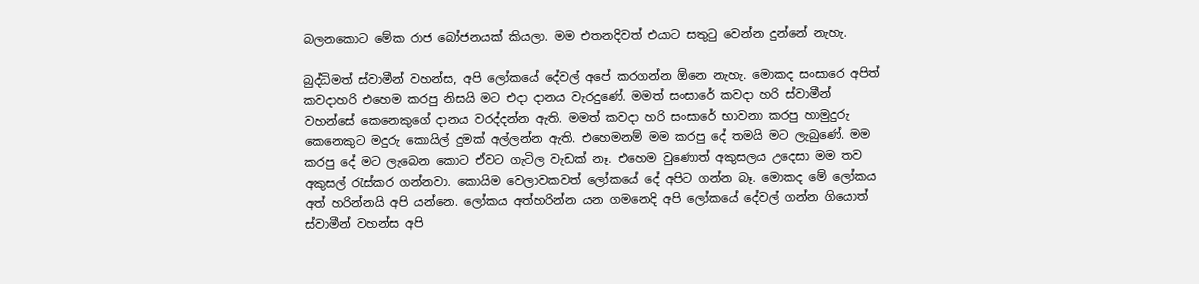බලනකොට මේක රාජ බෝජනයක් කියලා. මම එතනදිවත් එයාට සතුටු වෙන්න දුන්නේ නැහැ.

බුද්ධිමත් ස්වාමීන් වහන්ස, අපි ලෝකයේ දේවල් අපේ කරගන්න ඕනෙ නැහැ. මොකද සංසාරෙ අපිත් කවදාහරි එහෙම කරපු නිසයි මට එදා දානය වැරදුණේ. මමත් සංසාරේ කවදා හරි ස්වාමීන් වහන්සේ කෙනෙකුගේ දානය වරද්දන්න ඇති. මමත් කවදා හරි සංසාරේ භාවනා කරපු හාමුදුරු කෙනෙකුට මදුරු කොයිල් දුමක් අල්ලන්න ඇති. එහෙමනම් මම කරපු දේ තමයි මට ලැබුණේ. මම කරපු දේ මට ලැබෙන කොට ඒවට ගැටිල වැඩක් නෑ. එහෙම වුණොත් අකුසලය උදෙසා මම තව අකුසල් රැස්කර ගන්නවා. කොයිම වෙලාවකවත් ලෝකයේ දේ අපිට ගන්න බෑ. මොකද මේ ලෝකය අත් හරින්නයි අපි යන්නෙ. ලෝකය අත්හරින්න යන ගමනෙදි අපි ලෝකයේ දේවල් ගන්න ගියොත් ස්වාමීන් වහන්ස අපි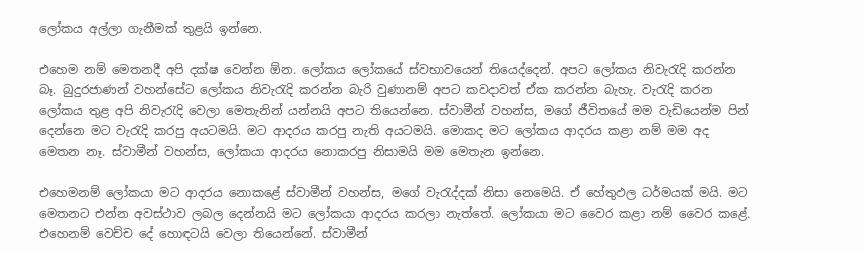ලෝකය අල්ලා ගැනීමක් තුළයි ඉන්නෙ.

එහෙම නම් මෙතනදී අපි දක්ෂ වෙන්න ඕන. ලෝකය ලෝකයේ ස්වභාවයෙන් තියෙද්දෙන්. අපට ලෝකය නිවැරැදි කරන්න බෑ. බුදුරජාණන් වහන්සේට ලෝකය නිවැරැදි කරන්න බැරි වුණානම් අපට කවදාවත් ඒක කරන්න බැහැ. වැරැදි කරන ලෝකය තුළ අපි නිවැරැදි වෙලා මෙතැනින් යන්නයි අපට තියෙන්නෙ. ස්වාමීන් වහන්ස, මගේ ජීවිතයේ මම වැඩියෙන්ම පින් දෙන්නෙ මට වැරැදි කරපු අයටමයි. මට ආදරය කරපු නැති අයටමයි. මොකද මට ලෝකය ආදරය කළා නම් මම අද මෙතන නෑ. ස්වාමීන් වහන්ස, ලෝකයා ආදරය නොකරපු නිසාමයි මම මෙතැන ඉන්නෙ.

එහෙමනම් ලෝකයා මට ආදරය නොකළේ ස්වාමීන් වහන්ස, මගේ වැරැද්දක් නිසා නෙමෙයි. ඒ හේතුඵල ධර්මයක් මයි. මට මෙතනට එන්න අවස්ථාව ලබල දෙන්නයි මට ලෝකයා ආදරය කරලා නැත්තේ. ලෝකයා මට වෛර කළා නම් වෛර කළේ. එහෙනම් වෙච්ච දේ හොඳටයි වෙලා තියෙන්නේ. ස්වාමීන්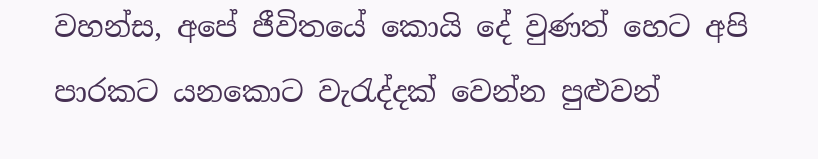වහන්ස, අපේ ජීවිතයේ කොයි දේ වුණත් හෙට අපි පාරකට යනකොට වැරැද්දක් වෙන්න පුළුවන්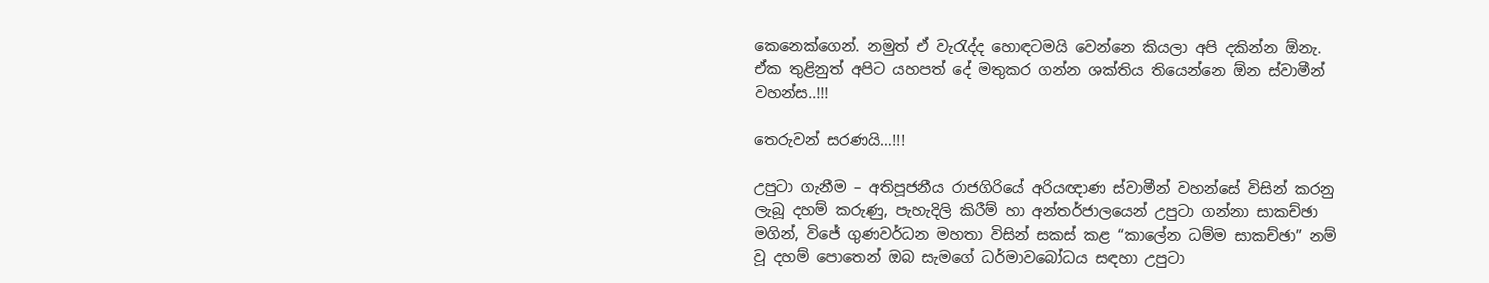කෙනෙක්ගෙන්. නමුත් ඒ වැරැද්ද හොඳටමයි වෙන්නෙ කියලා අපි දකින්න ඕනැ. ඒක තුළිනුත් අපිට යහපත් දේ මතුකර ගන්න ශක්තිය තියෙන්නෙ ඕන ස්වාමීන් වහන්ස..!!!

තෙරුවන් සරණයි…!!!

උපුටා ගැනීම – අතිපූජනීය රාජගිරියේ අරියඥාණ ස්වාමීන් වහන්සේ විසින් කරනු ලැබූ දහම් කරුණු, පැහැදිලි කිරීම් හා අන්තර්ජාලයෙන් උපුටා ගන්නා සාකච්ඡා මගින්, විජේ ගුණවර්ධන මහතා විසින් සකස් කළ “කාලේන ධම්ම සාකච්ඡා” නම් වූ දහම් පොතෙන් ඔබ සැමගේ ධර්මාවබෝධය සඳහා උපුටා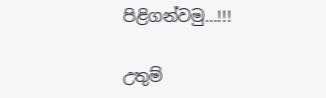පිළිගන්වමු…!!!

උතුම්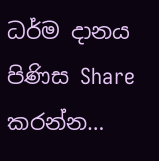ධර්ම දානය පිණිස Share කරන්න…